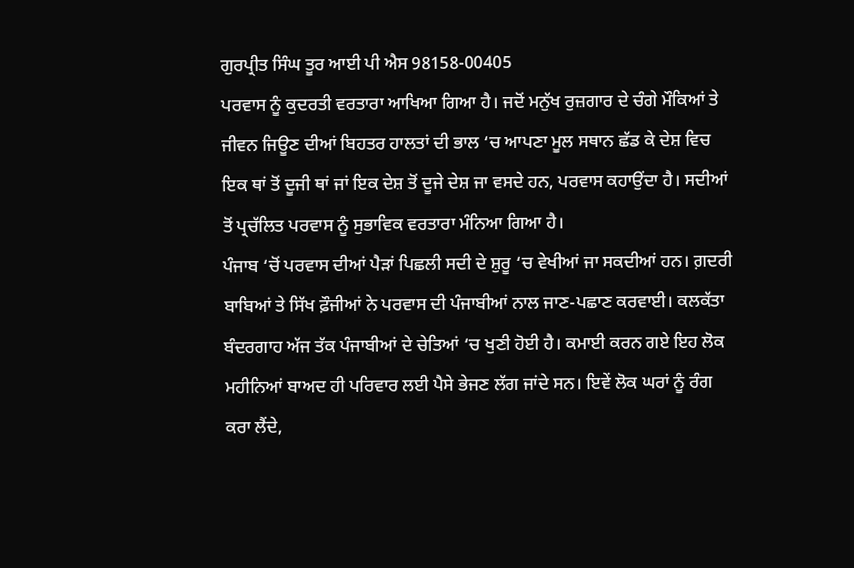ਗੁਰਪ੍ਰੀਤ ਸਿੰਘ ਤੂਰ ਆਈ ਪੀ ਐਸ 98158-00405
ਪਰਵਾਸ ਨੂੰ ਕੁਦਰਤੀ ਵਰਤਾਰਾ ਆਖਿਆ ਗਿਆ ਹੈ। ਜਦੋਂ ਮਨੁੱਖ ਰੁਜ਼ਗਾਰ ਦੇ ਚੰਗੇ ਮੌਕਿਆਂ ਤੇ ਜੀਵਨ ਜਿਊਣ ਦੀਆਂ ਬਿਹਤਰ ਹਾਲਤਾਂ ਦੀ ਭਾਲ ‘ਚ ਆਪਣਾ ਮੂਲ ਸਥਾਨ ਛੱਡ ਕੇ ਦੇਸ਼ ਵਿਚ ਇਕ ਥਾਂ ਤੋਂ ਦੂਜੀ ਥਾਂ ਜਾਂ ਇਕ ਦੇਸ਼ ਤੋਂ ਦੂਜੇ ਦੇਸ਼ ਜਾ ਵਸਦੇ ਹਨ, ਪਰਵਾਸ ਕਹਾਉਂਦਾ ਹੈ। ਸਦੀਆਂ ਤੋਂ ਪ੍ਰਚੱਲਿਤ ਪਰਵਾਸ ਨੂੰ ਸੁਭਾਵਿਕ ਵਰਤਾਰਾ ਮੰਨਿਆ ਗਿਆ ਹੈ।
ਪੰਜਾਬ ‘ਚੋਂ ਪਰਵਾਸ ਦੀਆਂ ਪੈੜਾਂ ਪਿਛਲੀ ਸਦੀ ਦੇ ਸ਼ੁਰੂ ‘ਚ ਵੇਖੀਆਂ ਜਾ ਸਕਦੀਆਂ ਹਨ। ਗ਼ਦਰੀ ਬਾਬਿਆਂ ਤੇ ਸਿੱਖ ਫ਼ੌਜੀਆਂ ਨੇ ਪਰਵਾਸ ਦੀ ਪੰਜਾਬੀਆਂ ਨਾਲ ਜਾਣ-ਪਛਾਣ ਕਰਵਾਈ। ਕਲਕੱਤਾ ਬੰਦਰਗਾਹ ਅੱਜ ਤੱਕ ਪੰਜਾਬੀਆਂ ਦੇ ਚੇਤਿਆਂ ‘ਚ ਖੁਣੀ ਹੋਈ ਹੈ। ਕਮਾਈ ਕਰਨ ਗਏ ਇਹ ਲੋਕ ਮਹੀਨਿਆਂ ਬਾਅਦ ਹੀ ਪਰਿਵਾਰ ਲਈ ਪੈਸੇ ਭੇਜਣ ਲੱਗ ਜਾਂਦੇ ਸਨ। ਇਵੇਂ ਲੋਕ ਘਰਾਂ ਨੂੰ ਰੰਗ ਕਰਾ ਲੈਂਦੇ,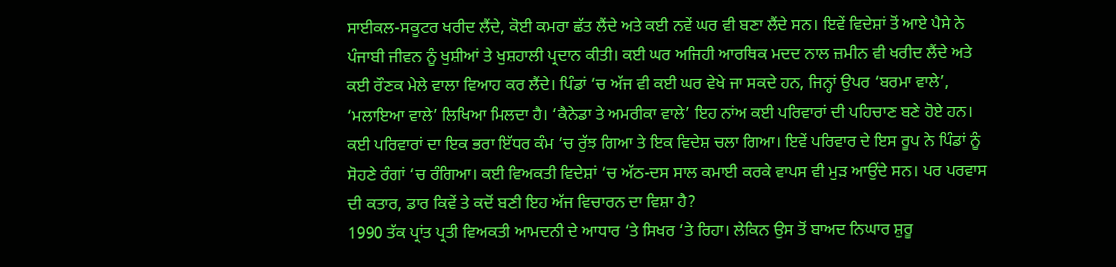ਸਾਈਕਲ-ਸਕੂਟਰ ਖਰੀਦ ਲੈਂਦੇ, ਕੋਈ ਕਮਰਾ ਛੱਤ ਲੈਂਦੇ ਅਤੇ ਕਈ ਨਵੇਂ ਘਰ ਵੀ ਬਣਾ ਲੈਂਦੇ ਸਨ। ਇਵੇਂ ਵਿਦੇਸ਼ਾਂ ਤੋਂ ਆਏ ਪੈਸੇ ਨੇ ਪੰਜਾਬੀ ਜੀਵਨ ਨੂੰ ਖੁਸ਼ੀਆਂ ਤੇ ਖੁਸ਼ਹਾਲੀ ਪ੍ਰਦਾਨ ਕੀਤੀ। ਕਈ ਘਰ ਅਜਿਹੀ ਆਰਥਿਕ ਮਦਦ ਨਾਲ ਜ਼ਮੀਨ ਵੀ ਖਰੀਦ ਲੈਂਦੇ ਅਤੇ ਕਈ ਰੌਣਕ ਮੇਲੇ ਵਾਲਾ ਵਿਆਹ ਕਰ ਲੈਂਦੇ। ਪਿੰਡਾਂ ‘ਚ ਅੱਜ ਵੀ ਕਈ ਘਰ ਵੇਖੇ ਜਾ ਸਕਦੇ ਹਨ, ਜਿਨ੍ਹਾਂ ਉਪਰ ‘ਬਰਮਾ ਵਾਲੇ’, ‘ਮਲਾਇਆ ਵਾਲੇ’ ਲਿਖਿਆ ਮਿਲਦਾ ਹੈ। ‘ਕੈਨੇਡਾ ਤੇ ਅਮਰੀਕਾ ਵਾਲੇ’ ਇਹ ਨਾਂਅ ਕਈ ਪਰਿਵਾਰਾਂ ਦੀ ਪਹਿਚਾਣ ਬਣੇ ਹੋਏ ਹਨ। ਕਈ ਪਰਿਵਾਰਾਂ ਦਾ ਇਕ ਭਰਾ ਇੱਧਰ ਕੰਮ ‘ਚ ਰੁੱਝ ਗਿਆ ਤੇ ਇਕ ਵਿਦੇਸ਼ ਚਲਾ ਗਿਆ। ਇਵੇਂ ਪਰਿਵਾਰ ਦੇ ਇਸ ਰੂਪ ਨੇ ਪਿੰਡਾਂ ਨੂੰ ਸੋਹਣੇ ਰੰਗਾਂ ‘ਚ ਰੰਗਿਆ। ਕਈ ਵਿਅਕਤੀ ਵਿਦੇਸ਼ਾਂ ‘ਚ ਅੱਠ-ਦਸ ਸਾਲ ਕਮਾਈ ਕਰਕੇ ਵਾਪਸ ਵੀ ਮੁੜ ਆਉਂਦੇ ਸਨ। ਪਰ ਪਰਵਾਸ ਦੀ ਕਤਾਰ, ਡਾਰ ਕਿਵੇਂ ਤੇ ਕਦੋਂ ਬਣੀ ਇਹ ਅੱਜ ਵਿਚਾਰਨ ਦਾ ਵਿਸ਼ਾ ਹੈ?
1990 ਤੱਕ ਪ੍ਰਾਂਤ ਪ੍ਰਤੀ ਵਿਅਕਤੀ ਆਮਦਨੀ ਦੇ ਆਧਾਰ ‘ਤੇ ਸਿਖਰ ‘ਤੇ ਰਿਹਾ। ਲੇਕਿਨ ਉਸ ਤੋਂ ਬਾਅਦ ਨਿਘਾਰ ਸ਼ੁਰੂ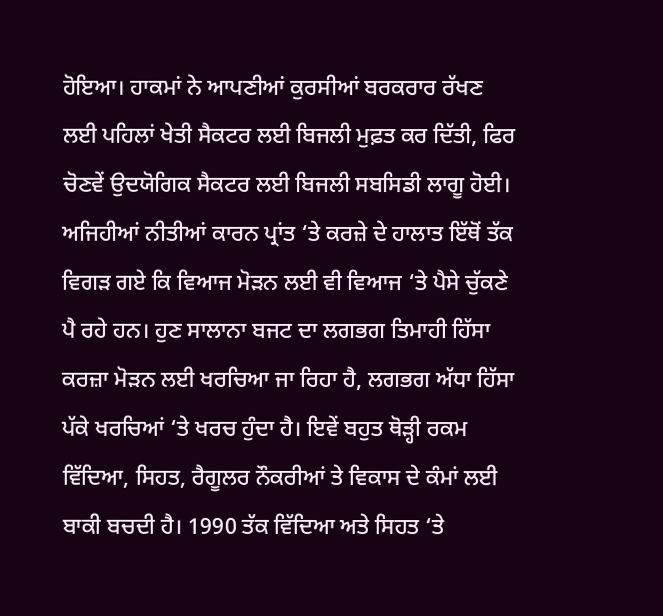ਹੋਇਆ। ਹਾਕਮਾਂ ਨੇ ਆਪਣੀਆਂ ਕੁਰਸੀਆਂ ਬਰਕਰਾਰ ਰੱਖਣ ਲਈ ਪਹਿਲਾਂ ਖੇਤੀ ਸੈਕਟਰ ਲਈ ਬਿਜਲੀ ਮੁਫ਼ਤ ਕਰ ਦਿੱਤੀ, ਫਿਰ ਚੋਣਵੇਂ ਉਦਯੋਗਿਕ ਸੈਕਟਰ ਲਈ ਬਿਜਲੀ ਸਬਸਿਡੀ ਲਾਗੂ ਹੋਈ। ਅਜਿਹੀਆਂ ਨੀਤੀਆਂ ਕਾਰਨ ਪ੍ਰਾਂਤ ‘ਤੇ ਕਰਜ਼ੇ ਦੇ ਹਾਲਾਤ ਇੱਥੋਂ ਤੱਕ ਵਿਗੜ ਗਏ ਕਿ ਵਿਆਜ ਮੋੜਨ ਲਈ ਵੀ ਵਿਆਜ ‘ਤੇ ਪੈਸੇ ਚੁੱਕਣੇ ਪੈ ਰਹੇ ਹਨ। ਹੁਣ ਸਾਲਾਨਾ ਬਜਟ ਦਾ ਲਗਭਗ ਤਿਮਾਹੀ ਹਿੱਸਾ ਕਰਜ਼ਾ ਮੋੜਨ ਲਈ ਖਰਚਿਆ ਜਾ ਰਿਹਾ ਹੈ, ਲਗਭਗ ਅੱਧਾ ਹਿੱਸਾ ਪੱਕੇ ਖਰਚਿਆਂ ‘ਤੇ ਖਰਚ ਹੁੰਦਾ ਹੈ। ਇਵੇਂ ਬਹੁਤ ਥੋੜ੍ਹੀ ਰਕਮ ਵਿੱਦਿਆ, ਸਿਹਤ, ਰੈਗੂਲਰ ਨੌਕਰੀਆਂ ਤੇ ਵਿਕਾਸ ਦੇ ਕੰਮਾਂ ਲਈ ਬਾਕੀ ਬਚਦੀ ਹੈ। 1990 ਤੱਕ ਵਿੱਦਿਆ ਅਤੇ ਸਿਹਤ ‘ਤੇ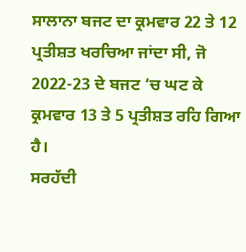ਸਾਲਾਨਾ ਬਜਟ ਦਾ ਕ੍ਰਮਵਾਰ 22 ਤੇ 12 ਪ੍ਰਤੀਸ਼ਤ ਖਰਚਿਆ ਜਾਂਦਾ ਸੀ, ਜੋ 2022-23 ਦੇ ਬਜਟ ‘ਚ ਘਟ ਕੇ ਕ੍ਰਮਵਾਰ 13 ਤੇ 5 ਪ੍ਰਤੀਸ਼ਤ ਰਹਿ ਗਿਆ ਹੈ।
ਸਰਹੱਦੀ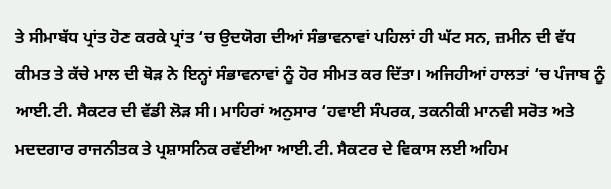ਤੇ ਸੀਮਾਬੱਧ ਪ੍ਰਾਂਤ ਹੋਣ ਕਰਕੇ ਪ੍ਰਾਂਤ ‘ਚ ਉਦਯੋਗ ਦੀਆਂ ਸੰਭਾਵਨਾਵਾਂ ਪਹਿਲਾਂ ਹੀ ਘੱਟ ਸਨ, ਜ਼ਮੀਨ ਦੀ ਵੱਧ ਕੀਮਤ ਤੇ ਕੱਚੇ ਮਾਲ ਦੀ ਥੋੜ ਨੇ ਇਨ੍ਹਾਂ ਸੰਭਾਵਨਾਵਾਂ ਨੂੰ ਹੋਰ ਸੀਮਤ ਕਰ ਦਿੱਤਾ। ਅਜਿਹੀਆਂ ਹਾਲਤਾਂ ‘ਚ ਪੰਜਾਬ ਨੂੰ ਆਈ.ਟੀ. ਸੈਕਟਰ ਦੀ ਵੱਡੀ ਲੋੜ ਸੀ। ਮਾਹਿਰਾਂ ਅਨੁਸਾਰ ‘ਹਵਾਈ ਸੰਪਰਕ, ਤਕਨੀਕੀ ਮਾਨਵੀ ਸਰੋਤ ਅਤੇ ਮਦਦਗਾਰ ਰਾਜਨੀਤਕ ਤੇ ਪ੍ਰਸ਼ਾਸਨਿਕ ਰਵੱਈਆ ਆਈ.ਟੀ. ਸੈਕਟਰ ਦੇ ਵਿਕਾਸ ਲਈ ਅਹਿਮ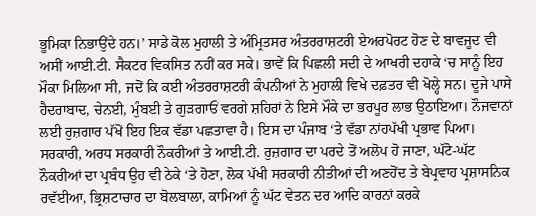ਭੂਮਿਕਾ ਨਿਭਾਉਂਦੇ ਹਨ।’ ਸਾਡੇ ਕੋਲ ਮੁਹਾਲੀ ਤੇ ਅੰਮ੍ਰਿਤਸਰ ਅੰਤਰਰਾਸ਼ਟਰੀ ਏਅਰਪੋਰਟ ਹੋਣ ਦੇ ਬਾਵਜੂਦ ਵੀ ਅਸੀਂ ਆਈ.ਟੀ. ਸੈਕਟਰ ਵਿਕਸਿਤ ਨਹੀਂ ਕਰ ਸਕੇ। ਭਾਵੇਂ ਕਿ ਪਿਛਲੀ ਸਦੀ ਦੇ ਆਖਰੀ ਦਹਾਕੇ ‘ਚ ਸਾਨੂੰ ਇਹ ਮੌਕਾ ਮਿਲਿਆ ਸੀ, ਜਦੋਂ ਕਿ ਕਈ ਅੰਤਰਰਾਸ਼ਟਰੀ ਕੰਪਨੀਆਂ ਨੇ ਮੁਹਾਲੀ ਵਿਖੇ ਦਫ਼ਤਰ ਵੀ ਖੋਲ੍ਹੇ ਸਨ। ਦੂਜੇ ਪਾਸੇ ਹੈਦਰਾਬਾਦ, ਚੇਨਈ, ਮੁੰਬਈ ਤੇ ਗੁੜਗਾਓਂ ਵਰਗੇ ਸ਼ਹਿਰਾਂ ਨੇ ਇਸੇ ਮੌਕੇ ਦਾ ਭਰਪੂਰ ਲਾਭ ਉਠਾਇਆ। ਨੌਜਵਾਨਾਂ ਲਈ ਰੁਜ਼ਗਾਰ ਪੱਖੋਂ ਇਹ ਇਕ ਵੱਡਾ ਪਛਤਾਵਾ ਹੈ। ਇਸ ਦਾ ਪੰਜਾਬ ‘ਤੇ ਵੱਡਾ ਨਾਂਹਪੱਖੀ ਪ੍ਰਭਾਵ ਪਿਆ।
ਸਰਕਾਰੀ, ਅਰਧ ਸਰਕਾਰੀ ਨੌਕਰੀਆਂ ਤੇ ਆਈ.ਟੀ. ਰੁਜ਼ਗਾਰ ਦਾ ਪਰਦੇ ਤੋਂ ਅਲੋਪ ਹੋ ਜਾਣਾ, ਘੱਟੋ-ਘੱਟ ਨੌਕਰੀਆਂ ਦਾ ਪ੍ਰਬੰਧ ਉਹ ਵੀ ਠੇਕੇ ‘ਤੇ ਹੋਣਾ, ਲੋਕ ਪੱਖੀ ਸਰਕਾਰੀ ਨੀਤੀਆਂ ਦੀ ਅਣਹੋਂਦ ਤੇ ਬੇਪ੍ਰਵਾਹ ਪ੍ਰਸ਼ਾਸਨਿਕ ਰਵੱਈਆ, ਭ੍ਰਿਸ਼ਟਾਚਾਰ ਦਾ ਬੋਲਬਾਲਾ, ਕਾਮਿਆਂ ਨੂੰ ਘੱਟ ਵੇਤਨ ਦਰ ਆਦਿ ਕਾਰਨਾਂ ਕਰਕੇ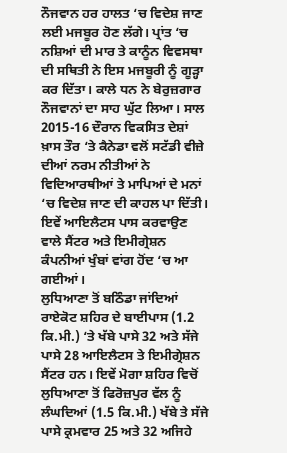ਨੌਜਵਾਨ ਹਰ ਹਾਲਤ ‘ਚ ਵਿਦੇਸ਼ ਜਾਣ ਲਈ ਮਜਬੂਰ ਹੋਣ ਲੱਗੇ। ਪ੍ਰਾਂਤ ‘ਚ ਨਸ਼ਿਆਂ ਦੀ ਮਾਰ ਤੇ ਕਾਨੂੰਨ ਵਿਵਸਥਾ ਦੀ ਸਥਿਤੀ ਨੇ ਇਸ ਮਜਬੂਰੀ ਨੂੰ ਗੂੜ੍ਹਾ ਕਰ ਦਿੱਤਾ। ਕਾਲੇ ਧਨ ਨੇ ਬੇਰੁਜ਼ਗਾਰ ਨੌਜਵਾਨਾਂ ਦਾ ਸਾਹ ਘੁੱਟ ਲਿਆ। ਸਾਲ 2015-16 ਦੌਰਾਨ ਵਿਕਸਿਤ ਦੇਸ਼ਾਂ ਖ਼ਾਸ ਤੌਰ ‘ਤੇ ਕੈਨੇਡਾ ਵਲੋਂ ਸਟੱਡੀ ਵੀਜ਼ੇ ਦੀਆਂ ਨਰਮ ਨੀਤੀਆਂ ਨੇ ਵਿਦਿਆਰਥੀਆਂ ਤੇ ਮਾਪਿਆਂ ਦੇ ਮਨਾਂ ‘ਚ ਵਿਦੇਸ਼ ਜਾਣ ਦੀ ਕਾਹਲ ਪਾ ਦਿੱਤੀ। ਇਵੇਂ ਆਇਲੈਟਸ ਪਾਸ ਕਰਵਾਉਣ ਵਾਲੇ ਸੈਂਟਰ ਅਤੇ ਇਮੀਗ੍ਰੇਸ਼ਨ ਕੰਪਨੀਆਂ ਖੁੰਬਾਂ ਵਾਂਗ ਹੋਂਦ ‘ਚ ਆ ਗਈਆਂ।
ਲੁਧਿਆਣਾ ਤੋਂ ਬਠਿੰਡਾ ਜਾਂਦਿਆਂ ਰਾਏਕੋਟ ਸ਼ਹਿਰ ਦੇ ਬਾਈਪਾਸ (1.2 ਕਿ.ਮੀ.) ‘ਤੇ ਖੱਬੇ ਪਾਸੇ 32 ਅਤੇ ਸੱਜੇ ਪਾਸੇ 28 ਆਇਲੈਟਸ ਤੇ ਇਮੀਗ੍ਰੇਸ਼ਨ ਸੈਂਟਰ ਹਨ। ਇਵੇਂ ਮੋਗਾ ਸ਼ਹਿਰ ਵਿਚੋਂ ਲੁਧਿਆਣਾ ਤੋਂ ਫਿਰੋਜ਼ਪੁਰ ਵੱਲ ਨੂੰ ਲੰਘਦਿਆਂ (1.5 ਕਿ.ਮੀ.) ਖੱਬੇ ਤੇ ਸੱਜੇ ਪਾਸੇ ਕ੍ਰਮਵਾਰ 25 ਅਤੇ 32 ਅਜਿਹੇ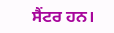ਸੈਂਟਰ ਹਨ।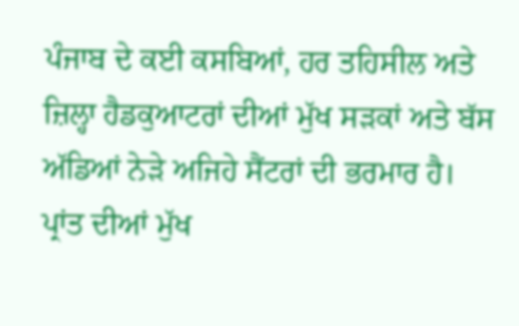ਪੰਜਾਬ ਦੇ ਕਈ ਕਸਬਿਆਂ, ਹਰ ਤਹਿਸੀਲ ਅਤੇ ਜ਼ਿਲ੍ਹਾ ਹੈਡਕੁਆਟਰਾਂ ਦੀਆਂ ਮੁੱਖ ਸੜਕਾਂ ਅਤੇ ਬੱਸ ਅੱਡਿਆਂ ਨੇੜੇ ਅਜਿਹੇ ਸੈਂਟਰਾਂ ਦੀ ਭਰਮਾਰ ਹੈ। ਪ੍ਰਾਂਤ ਦੀਆਂ ਮੁੱਖ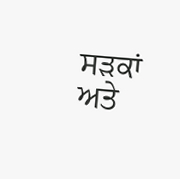ਸੜਕਾਂ ਅਤੇ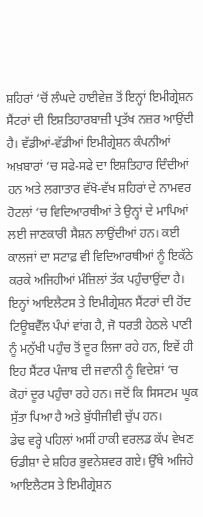ਸ਼ਹਿਰਾਂ ‘ਚੋਂ ਲੰਘਦੇ ਹਾਈਵੇਜ਼ ਤੋਂ ਇਨ੍ਹਾਂ ਇਮੀਗ੍ਰੇਸ਼ਨ ਸੈਂਟਰਾਂ ਦੀ ਇਸ਼ਤਿਹਾਰਬਾਜ਼ੀ ਪ੍ਰਤੱਖ ਨਜ਼ਰ ਆਉਂਦੀ ਹੈ। ਵੱਡੀਆਂ-ਵੱਡੀਆਂ ਇਮੀਗ੍ਰੇਸ਼ਨ ਕੰਪਨੀਆਂ ਅਖ਼ਬਾਰਾਂ ‘ਚ ਸਫੇ-ਸਫੇ ਦਾ ਇਸ਼ਤਿਹਾਰ ਦਿੰਦੀਆਂ ਹਨ ਅਤੇ ਲਗਾਤਾਰ ਵੱਖੋ-ਵੱਖ ਸ਼ਹਿਰਾਂ ਦੇ ਨਾਮਵਰ ਹੋਟਲਾਂ ‘ਚ ਵਿਦਿਆਰਥੀਆਂ ਤੇ ਉਨ੍ਹਾਂ ਦੇ ਮਾਪਿਆਂ ਲਈ ਜਾਣਕਾਰੀ ਸੈਸ਼ਨ ਲਾਉਂਦੀਆਂ ਹਨ। ਕਈ ਕਾਲਜਾਂ ਦਾ ਸਟਾਫ਼ ਵੀ ਵਿਦਿਆਰਥੀਆਂ ਨੂੰ ਇਕੱਠੇ ਕਰਕੇ ਅਜਿਹੀਆਂ ਮੰਜ਼ਿਲਾਂ ਤੱਕ ਪਹੁੰਚਾਉਂਦਾ ਹੈ। ਇਨ੍ਹਾਂ ਆਇਲੈਟਸ ਤੇ ਇਮੀਗ੍ਰੇਸ਼ਨ ਸੈਂਟਰਾਂ ਦੀ ਹੋਂਦ ਟਿਊਬਵੈੱਲ ਪੰਪਾਂ ਵਾਂਗ ਹੈ, ਜੋ ਧਰਤੀ ਹੇਠਲੇ ਪਾਣੀ ਨੂੰ ਮਨੁੱਖੀ ਪਹੁੰਚ ਤੋਂ ਦੂਰ ਲਿਜਾ ਰਹੇ ਹਨ, ਇਵੇਂ ਹੀ ਇਹ ਸੈਂਟਰ ਪੰਜਾਬ ਦੀ ਜਵਾਨੀ ਨੂੰ ਵਿਦੇਸ਼ਾਂ ‘ਚ ਕੋਹਾਂ ਦੂਰ ਪਹੁੰਚਾ ਰਹੇ ਹਨ। ਜਦੋਂ ਕਿ ਸਿਸਟਮ ਘੂਕ ਸੁੱਤਾ ਪਿਆ ਹੈ ਅਤੇ ਬੁੱਧੀਜੀਵੀ ਚੁੱਪ ਹਨ।
ਡੇਢ ਵਰ੍ਹੇ ਪਹਿਲਾਂ ਅਸੀਂ ਹਾਕੀ ਵਰਲਡ ਕੱਪ ਵੇਖਣ ਓਡੀਸ਼ਾ ਦੇ ਸ਼ਹਿਰ ਭੁਵਨੇਸ਼ਵਰ ਗਏ। ਉੱਥੇ ਅਜਿਹੇ ਆਇਲੈਟਸ ਤੇ ਇਮੀਗ੍ਰੇਸ਼ਨ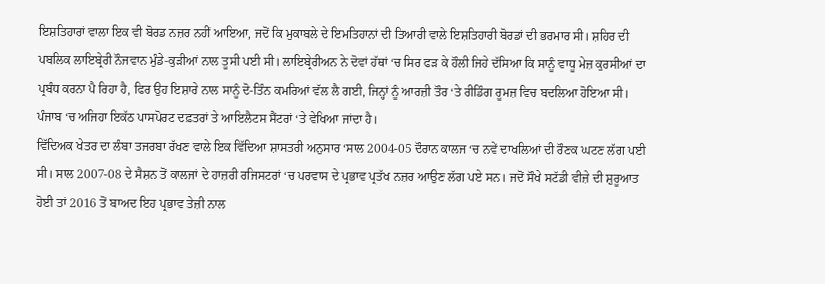ਇਸ਼ਤਿਹਾਰਾਂ ਵਾਲਾ ਇਕ ਵੀ ਬੋਰਡ ਨਜ਼ਰ ਨਹੀਂ ਆਇਆ, ਜਦੋਂ ਕਿ ਮੁਕਾਬਲੇ ਦੇ ਇਮਤਿਹਾਨਾਂ ਦੀ ਤਿਆਰੀ ਵਾਲੇ ਇਸ਼ਤਿਹਾਰੀ ਬੋਰਡਾਂ ਦੀ ਭਰਮਾਰ ਸੀ। ਸ਼ਹਿਰ ਦੀ ਪਬਲਿਕ ਲਾਇਬ੍ਰੇਰੀ ਨੌਜਵਾਨ ਮੁੰਡੇ-ਕੁੜੀਆਂ ਨਾਲ ਤੂਸੀ ਪਈ ਸੀ। ਲਾਇਬ੍ਰੇਰੀਅਨ ਨੇ ਦੋਵਾਂ ਹੱਥਾਂ ‘ਚ ਸਿਰ ਫੜ ਕੇ ਹੌਲੀ ਜਿਹੇ ਦੱਸਿਆ ਕਿ ਸਾਨੂੰ ਵਾਧੂ ਮੇਜ਼ ਕੁਰਸੀਆਂ ਦਾ ਪ੍ਰਬੰਧ ਕਰਨਾ ਪੈ ਰਿਹਾ ਹੈ, ਫਿਰ ਉਹ ਇਸ਼ਾਰੇ ਨਾਲ ਸਾਨੂੰ ਦੋ-ਤਿੰਨ ਕਮਰਿਆਂ ਵੱਲ ਲੈ ਗਈ, ਜਿਨ੍ਹਾਂ ਨੂੰ ਆਰਜ਼ੀ ਤੌਰ ‘ਤੇ ਰੀਡਿੰਗ ਰੂਮਜ਼ ਵਿਚ ਬਦਲਿਆ ਹੋਇਆ ਸੀ। ਪੰਜਾਬ ‘ਚ ਅਜਿਹਾ ਇਕੱਠ ਪਾਸਪੋਰਟ ਦਫ਼ਤਰਾਂ ਤੇ ਆਇਲੈਟਸ ਸੈਂਟਰਾਂ ‘ਤੇ ਵੇਖਿਆ ਜਾਂਦਾ ਹੈ।
ਵਿੱਦਿਅਕ ਖੇਤਰ ਦਾ ਲੰਬਾ ਤਜਰਬਾ ਰੱਖਣ ਵਾਲੇ ਇਕ ਵਿੱਦਿਆ ਸ਼ਾਸਤਰੀ ਅਨੁਸਾਰ ‘ਸਾਲ 2004-05 ਦੌਰਾਨ ਕਾਲਜ ‘ਚ ਨਵੇਂ ਦਾਖਲਿਆਂ ਦੀ ਰੌਣਕ ਘਟਣ ਲੱਗ ਪਈ ਸੀ। ਸਾਲ 2007-08 ਦੇ ਸੈਸ਼ਨ ਤੋਂ ਕਾਲਜਾਂ ਦੇ ਹਾਜ਼ਰੀ ਰਜਿਸਟਰਾਂ ‘ਚ ਪਰਵਾਸ ਦੇ ਪ੍ਰਭਾਵ ਪ੍ਰਤੱਖ ਨਜ਼ਰ ਆਉਣ ਲੱਗ ਪਏ ਸਨ। ਜਦੋਂ ਸੌਖੇ ਸਟੱਡੀ ਵੀਜ਼ੇ ਦੀ ਸ਼ੁਰੂਆਤ ਹੋਈ ਤਾਂ 2016 ਤੋਂ ਬਾਅਦ ਇਹ ਪ੍ਰਭਾਵ ਤੇਜ਼ੀ ਨਾਲ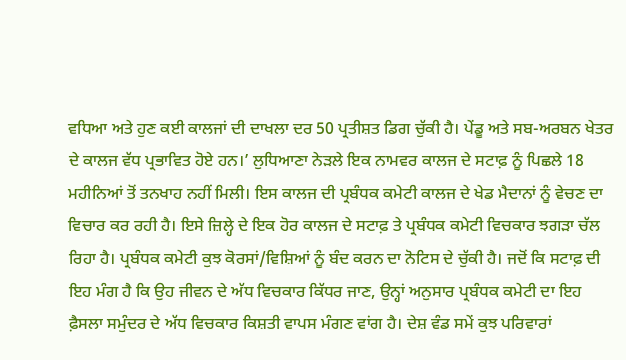ਵਧਿਆ ਅਤੇ ਹੁਣ ਕਈ ਕਾਲਜਾਂ ਦੀ ਦਾਖਲਾ ਦਰ 50 ਪ੍ਰਤੀਸ਼ਤ ਡਿਗ ਚੁੱਕੀ ਹੈ। ਪੇਂਡੂ ਅਤੇ ਸਬ-ਅਰਬਨ ਖੇਤਰ ਦੇ ਕਾਲਜ ਵੱਧ ਪ੍ਰਭਾਵਿਤ ਹੋਏ ਹਨ।’ ਲੁਧਿਆਣਾ ਨੇੜਲੇ ਇਕ ਨਾਮਵਰ ਕਾਲਜ ਦੇ ਸਟਾਫ਼ ਨੂੰ ਪਿਛਲੇ 18 ਮਹੀਨਿਆਂ ਤੋਂ ਤਨਖਾਹ ਨਹੀਂ ਮਿਲੀ। ਇਸ ਕਾਲਜ ਦੀ ਪ੍ਰਬੰਧਕ ਕਮੇਟੀ ਕਾਲਜ ਦੇ ਖੇਡ ਮੈਦਾਨਾਂ ਨੂੰ ਵੇਚਣ ਦਾ ਵਿਚਾਰ ਕਰ ਰਹੀ ਹੈ। ਇਸੇ ਜ਼ਿਲ੍ਹੇ ਦੇ ਇਕ ਹੋਰ ਕਾਲਜ ਦੇ ਸਟਾਫ਼ ਤੇ ਪ੍ਰਬੰਧਕ ਕਮੇਟੀ ਵਿਚਕਾਰ ਝਗੜਾ ਚੱਲ ਰਿਹਾ ਹੈ। ਪ੍ਰਬੰਧਕ ਕਮੇਟੀ ਕੁਝ ਕੋਰਸਾਂ/ਵਿਸ਼ਿਆਂ ਨੂੰ ਬੰਦ ਕਰਨ ਦਾ ਨੋਟਿਸ ਦੇ ਚੁੱਕੀ ਹੈ। ਜਦੋਂ ਕਿ ਸਟਾਫ਼ ਦੀ ਇਹ ਮੰਗ ਹੈ ਕਿ ਉਹ ਜੀਵਨ ਦੇ ਅੱਧ ਵਿਚਕਾਰ ਕਿੱਧਰ ਜਾਣ, ਉਨ੍ਹਾਂ ਅਨੁਸਾਰ ਪ੍ਰਬੰਧਕ ਕਮੇਟੀ ਦਾ ਇਹ ਫ਼ੈਸਲਾ ਸਮੁੰਦਰ ਦੇ ਅੱਧ ਵਿਚਕਾਰ ਕਿਸ਼ਤੀ ਵਾਪਸ ਮੰਗਣ ਵਾਂਗ ਹੈ। ਦੇਸ਼ ਵੰਡ ਸਮੇਂ ਕੁਝ ਪਰਿਵਾਰਾਂ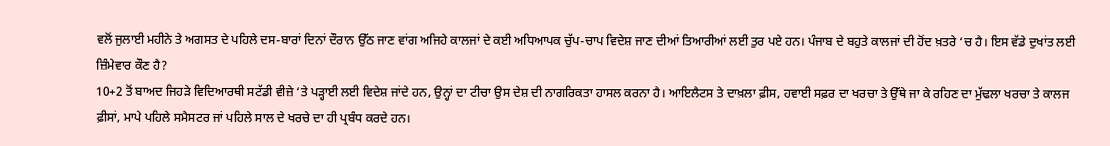ਵਲੋਂ ਜੁਲਾਈ ਮਹੀਨੇ ਤੇ ਅਗਸਤ ਦੇ ਪਹਿਲੇ ਦਸ-ਬਾਰਾਂ ਦਿਨਾਂ ਦੌਰਾਨ ਉੱਠ ਜਾਣ ਵਾਂਗ ਅਜਿਹੇ ਕਾਲਜਾਂ ਦੇ ਕਈ ਅਧਿਆਪਕ ਚੁੱਪ-ਚਾਪ ਵਿਦੇਸ਼ ਜਾਣ ਦੀਆਂ ਤਿਆਰੀਆਂ ਲਈ ਤੁਰ ਪਏ ਹਨ। ਪੰਜਾਬ ਦੇ ਬਹੁਤੇ ਕਾਲਜਾਂ ਦੀ ਹੋਂਦ ਖ਼ਤਰੇ ‘ਚ ਹੈ। ਇਸ ਵੱਡੇ ਦੁਖਾਂਤ ਲਈ ਜ਼ਿੰਮੇਵਾਰ ਕੌਣ ਹੈ?
10+2 ਤੋਂ ਬਾਅਦ ਜਿਹੜੇ ਵਿਦਿਆਰਥੀ ਸਟੱਡੀ ਵੀਜ਼ੇ ‘ਤੇ ਪੜ੍ਹਾਈ ਲਈ ਵਿਦੇਸ਼ ਜਾਂਦੇ ਹਨ, ਉਨ੍ਹਾਂ ਦਾ ਟੀਚਾ ਉਸ ਦੇਸ਼ ਦੀ ਨਾਗਰਿਕਤਾ ਹਾਸਲ ਕਰਨਾ ਹੈ। ਆਇਲੈਟਸ ਤੇ ਦਾਖ਼ਲਾ ਫ਼ੀਸ, ਹਵਾਈ ਸਫ਼ਰ ਦਾ ਖਰਚਾ ਤੇ ਉੱਥੇ ਜਾ ਕੇ ਰਹਿਣ ਦਾ ਮੁੱਢਲਾ ਖਰਚਾ ਤੇ ਕਾਲਜ ਫ਼ੀਸਾਂ, ਮਾਪੇ ਪਹਿਲੇ ਸਮੈਸਟਰ ਜਾਂ ਪਹਿਲੇ ਸਾਲ ਦੇ ਖਰਚੇ ਦਾ ਹੀ ਪ੍ਰਬੰਧ ਕਰਦੇ ਹਨ।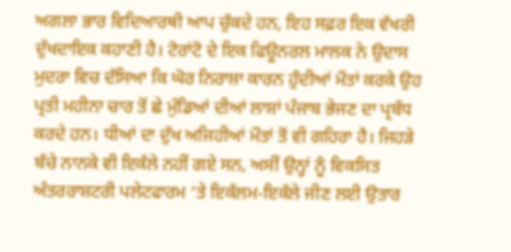ਅਗਲਾ ਭਾਰ ਵਿਦਿਆਰਥੀ ਆਪ ਚੁੱਕਦੇ ਹਨ, ਇਹ ਸਫ਼ਰ ਇਕ ਵੱਖਰੀ ਦੁੱਖਦਾਇਕ ਕਹਾਣੀ ਹੈ। ਟੋਰਾਂਟੋ ਦੇ ਇਕ ਫਿਊਨਰਲ ਮਾਲਕ ਨੇ ਉਦਾਸ ਮੁਦਰਾ ਵਿਚ ਦੱਸਿਆ ਕਿ ਘੋਰ ਨਿਰਾਸ਼ਾ ਕਾਰਨ ਹੁੰਦੀਆਂ ਮੌਤਾਂ ਕਰਕੇ ਉਹ ਪ੍ਰਤੀ ਮਹੀਨਾ ਚਾਰ ਤੋਂ ਛੇ ਮੁੰਡਿਆਂ ਦੀਆਂ ਲਾਸ਼ਾਂ ਪੰਜਾਬ ਭੇਜਣ ਦਾ ਪ੍ਰਬੰਧ ਕਰਦੇ ਹਨ। ਧੀਆਂ ਦਾ ਦੁੱਖ ਅਜਿਹੀਆਂ ਮੌਤਾਂ ਤੋਂ ਵੀ ਗਹਿਰਾ ਹੈ। ਜਿਹੜੇ ਬੱਚੇ ਨਾਨਕੇ ਵੀ ਇਕੱਲੇ ਨਹੀਂ ਗਏ ਸਨ, ਅਸੀਂ ਉਨ੍ਹਾਂ ਨੂੰ ਵਿਕਸਿਤ ਅੰਤਰਰਾਸ਼ਟਰੀ ਪਲੇਟਫਾਰਮ ‘ਤੇ ਇਕੱਲਮ-ਇਕੱਲੇ ਜੀਣ ਲਈ ਉਤਾਰ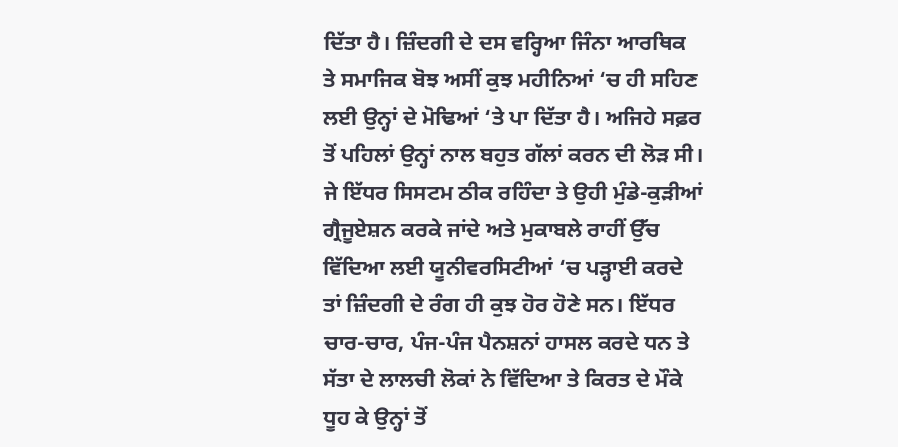ਦਿੱਤਾ ਹੈ। ਜ਼ਿੰਦਗੀ ਦੇ ਦਸ ਵਰ੍ਹਿਆ ਜਿੰਨਾ ਆਰਥਿਕ ਤੇ ਸਮਾਜਿਕ ਬੋਝ ਅਸੀਂ ਕੁਝ ਮਹੀਨਿਆਂ ‘ਚ ਹੀ ਸਹਿਣ ਲਈ ਉਨ੍ਹਾਂ ਦੇ ਮੋਢਿਆਂ ‘ਤੇ ਪਾ ਦਿੱਤਾ ਹੈ। ਅਜਿਹੇ ਸਫ਼ਰ ਤੋਂ ਪਹਿਲਾਂ ਉਨ੍ਹਾਂ ਨਾਲ ਬਹੁਤ ਗੱਲਾਂ ਕਰਨ ਦੀ ਲੋੜ ਸੀ। ਜੇ ਇੱਧਰ ਸਿਸਟਮ ਠੀਕ ਰਹਿੰਦਾ ਤੇ ਉਹੀ ਮੁੰਡੇ-ਕੁੜੀਆਂ ਗ੍ਰੈਜੂਏਸ਼ਨ ਕਰਕੇ ਜਾਂਦੇ ਅਤੇ ਮੁਕਾਬਲੇ ਰਾਹੀਂ ਉੱਚ ਵਿੱਦਿਆ ਲਈ ਯੂਨੀਵਰਸਿਟੀਆਂ ‘ਚ ਪੜ੍ਹਾਈ ਕਰਦੇ ਤਾਂ ਜ਼ਿੰਦਗੀ ਦੇ ਰੰਗ ਹੀ ਕੁਝ ਹੋਰ ਹੋਣੇ ਸਨ। ਇੱਧਰ ਚਾਰ-ਚਾਰ, ਪੰਜ-ਪੰਜ ਪੈਨਸ਼ਨਾਂ ਹਾਸਲ ਕਰਦੇ ਧਨ ਤੇ ਸੱਤਾ ਦੇ ਲਾਲਚੀ ਲੋਕਾਂ ਨੇ ਵਿੱਦਿਆ ਤੇ ਕਿਰਤ ਦੇ ਮੌਕੇ ਧੂਹ ਕੇ ਉਨ੍ਹਾਂ ਤੋਂ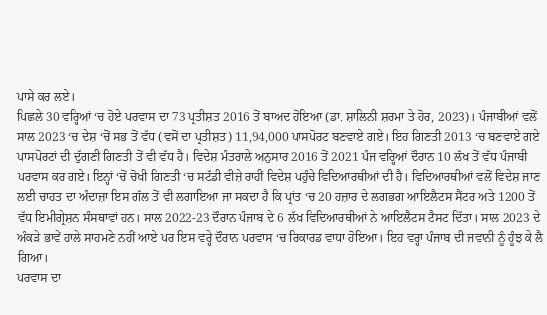ਪਾਸੇ ਕਰ ਲਏ।
ਪਿਛਲੇ 30 ਵਰ੍ਹਿਆਂ ‘ਚ ਹੋਏ ਪਰਵਾਸ ਦਾ 73 ਪ੍ਰਤੀਸ਼ਤ 2016 ਤੋਂ ਬਾਅਦ ਹੋਇਆ (ਡਾ. ਸ਼ਾਲਿਨੀ ਸ਼ਰਮਾ ਤੇ ਹੋਰ, 2023)। ਪੰਜਾਬੀਆਂ ਵਲੋਂ ਸਾਲ 2023 ‘ਚ ਦੇਸ਼ ‘ਚੋਂ ਸਭ ਤੋਂ ਵੱਧ (ਵਸੋਂ ਦਾ ਪ੍ਰਤੀਸ਼ਤ) 11,94,000 ਪਾਸਪੋਰਟ ਬਣਵਾਏ ਗਏ। ਇਹ ਗਿਣਤੀ 2013 ‘ਚ ਬਣਵਾਏ ਗਏ ਪਾਸਪੋਰਟਾਂ ਦੀ ਦੁੱਗਣੀ ਗਿਣਤੀ ਤੋਂ ਵੀ ਵੱਧ ਹੈ। ਵਿਦੇਸ਼ ਮੰਤਰਾਲੇ ਅਨੁਸਾਰ 2016 ਤੋਂ 2021 ਪੰਜ ਵਰ੍ਹਿਆਂ ਦੌਰਾਨ 10 ਲੱਖ ਤੋਂ ਵੱਧ ਪੰਜਾਬੀ ਪਰਵਾਸ ਕਰ ਗਏ। ਇਨ੍ਹਾਂ ‘ਚੋਂ ਚੋਖੀ ਗਿਣਤੀ ‘ਚ ਸਟੱਡੀ ਵੀਜ਼ੇ ਰਾਹੀਂ ਵਿਦੇਸ਼ ਪਹੁੰਚੇ ਵਿਦਿਆਰਥੀਆਂ ਦੀ ਹੈ। ਵਿਦਿਆਰਥੀਆਂ ਵਲੋਂ ਵਿਦੇਸ਼ ਜਾਣ ਲਈ ਚਾਹਤ ਦਾ ਅੰਦਾਜ਼ਾ ਇਸ ਗੱਲ ਤੋਂ ਵੀ ਲਗਾਇਆ ਜਾ ਸਕਦਾ ਹੈ ਕਿ ਪ੍ਰਾਂਤ ‘ਚ 20 ਹਜ਼ਾਰ ਦੇ ਲਗਭਗ ਆਇਲੈਟਸ ਸੈਂਟਰ ਅਤੇ 1200 ਤੋਂ ਵੱਧ ਇਮੀਗ੍ਰੇਸ਼ਨ ਸੰਸਥਾਵਾਂ ਹਨ। ਸਾਲ 2022-23 ਦੌਰਾਨ ਪੰਜਾਬ ਦੇ 6 ਲੱਖ ਵਿਦਿਆਰਥੀਆਂ ਨੇ ਆਇਲੈਟਸ ਟੈਸਟ ਦਿੱਤਾ। ਸਾਲ 2023 ਦੇ ਅੰਕੜੇ ਭਾਵੇਂ ਹਾਲੇ ਸਾਹਮਣੇ ਨਹੀਂ ਆਏ ਪਰ ਇਸ ਵਰ੍ਹੇ ਦੌਰਾਨ ਪਰਵਾਸ ‘ਚ ਰਿਕਾਰਡ ਵਾਧਾ ਹੋਇਆ। ਇਹ ਵਰ੍ਹਾ ਪੰਜਾਬ ਦੀ ਜਵਾਨੀ ਨੂੰ ਹੂੰਝ ਕੇ ਲੈ ਗਿਆ।
ਪਰਵਾਸ ਦਾ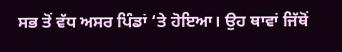ਸਭ ਤੋਂ ਵੱਧ ਅਸਰ ਪਿੰਡਾਂ ‘ਤੇ ਹੋਇਆ। ਉਹ ਥਾਵਾਂ ਜਿੱਥੋਂ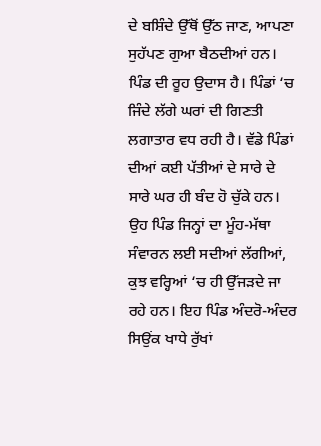ਦੇ ਬਸ਼ਿੰਦੇ ਉੱਥੋਂ ਉੱਠ ਜਾਣ, ਆਪਣਾ ਸੁਹੱਪਣ ਗੁਆ ਬੈਠਦੀਆਂ ਹਨ। ਪਿੰਡ ਦੀ ਰੂਹ ਉਦਾਸ ਹੈ। ਪਿੰਡਾਂ ‘ਚ ਜਿੰਦੇ ਲੱਗੇ ਘਰਾਂ ਦੀ ਗਿਣਤੀ ਲਗਾਤਾਰ ਵਧ ਰਹੀ ਹੈ। ਵੱਡੇ ਪਿੰਡਾਂ ਦੀਆਂ ਕਈ ਪੱਤੀਆਂ ਦੇ ਸਾਰੇ ਦੇ ਸਾਰੇ ਘਰ ਹੀ ਬੰਦ ਹੋ ਚੁੱਕੇ ਹਨ। ਉਹ ਪਿੰਡ ਜਿਨ੍ਹਾਂ ਦਾ ਮੂੰਹ-ਮੱਥਾ ਸੰਵਾਰਨ ਲਈ ਸਦੀਆਂ ਲੱਗੀਆਂ, ਕੁਝ ਵਰ੍ਹਿਆਂ ‘ਚ ਹੀ ਉੱਜੜਦੇ ਜਾ ਰਹੇ ਹਨ। ਇਹ ਪਿੰਡ ਅੰਦਰੋ-ਅੰਦਰ ਸਿਉਂਕ ਖਾਧੇ ਰੁੱਖਾਂ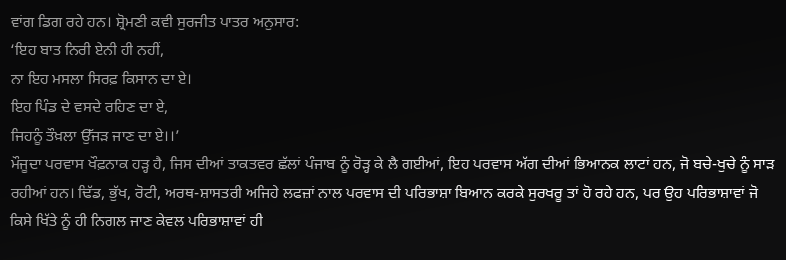ਵਾਂਗ ਡਿਗ ਰਹੇ ਹਨ। ਸ਼੍ਰੋਮਣੀ ਕਵੀ ਸੁਰਜੀਤ ਪਾਤਰ ਅਨੁਸਾਰ:
‘ਇਹ ਬਾਤ ਨਿਰੀ ਏਨੀ ਹੀ ਨਹੀਂ,
ਨਾ ਇਹ ਮਸਲਾ ਸਿਰਫ਼ ਕਿਸਾਨ ਦਾ ਏ।
ਇਹ ਪਿੰਡ ਦੇ ਵਸਦੇ ਰਹਿਣ ਦਾ ਏ,
ਜਿਹਨੂੰ ਤੌਖ਼ਲਾ ਉੱਜੜ ਜਾਣ ਦਾ ਏ।।’
ਮੌਜੂਦਾ ਪਰਵਾਸ ਖੌਫ਼ਨਾਕ ਹੜ੍ਹ ਹੈ, ਜਿਸ ਦੀਆਂ ਤਾਕਤਵਰ ਛੱਲਾਂ ਪੰਜਾਬ ਨੂੰ ਰੋੜ੍ਹ ਕੇ ਲੈ ਗਈਆਂ, ਇਹ ਪਰਵਾਸ ਅੱਗ ਦੀਆਂ ਭਿਆਨਕ ਲਾਟਾਂ ਹਨ, ਜੋ ਬਚੇ-ਖੁਚੇ ਨੂੰ ਸਾੜ ਰਹੀਆਂ ਹਨ। ਢਿੱਡ, ਭੁੱਖ, ਰੋਟੀ, ਅਰਥ-ਸ਼ਾਸਤਰੀ ਅਜਿਹੇ ਲਫਜ਼ਾਂ ਨਾਲ ਪਰਵਾਸ ਦੀ ਪਰਿਭਾਸ਼ਾ ਬਿਆਨ ਕਰਕੇ ਸੁਰਖਰੂ ਤਾਂ ਹੋ ਰਹੇ ਹਨ, ਪਰ ਉਹ ਪਰਿਭਾਸ਼ਾਵਾਂ ਜੋ ਕਿਸੇ ਖਿੱਤੇ ਨੂੰ ਹੀ ਨਿਗਲ ਜਾਣ ਕੇਵਲ ਪਰਿਭਾਸ਼ਾਵਾਂ ਹੀ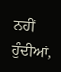ਨਹੀਂ ਹੁੰਦੀਆਂ,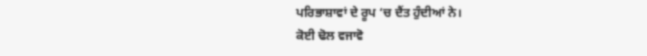ਪਰਿਭਾਸ਼ਾਵਾਂ ਦੇ ਰੂਪ ‘ਚ ਦੈਂਤ ਹੁੰਦੀਆਂ ਨੇ।
ਕੋਈ ਢੋਲ ਵਜਾਵੋ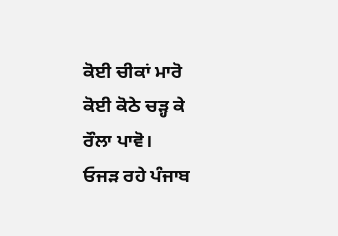ਕੋਈ ਚੀਕਾਂ ਮਾਰੋ
ਕੋਈ ਕੋਠੇ ਚੜ੍ਹ ਕੇ
ਰੌਲਾ ਪਾਵੋ।
ਓਜੜ ਰਹੇ ਪੰਜਾਬ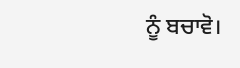ਨੂੰ ਬਚਾਵੋ।